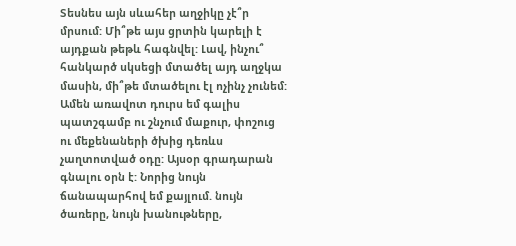Տեսնես այն սևահեր աղջիկը չէ՞ր մրսում: Մի՞թե այս ցրտին կարելի է այդքան թեթև հագնվել: Լավ, ինչու՞ հանկարծ սկսեցի մտածել այդ աղջկա մասին, մի՞թե մտածելու էլ ոչինչ չունեմ: Ամեն առավոտ դուրս եմ գալիս պատշգամբ ու շնչում մաքուր, փոշուց ու մեքենաների ծխից դեռևս չաղտոտված օդը: Այսօր գրադարան գնալու օրն է: Նորից նույն ճանապարհով եմ քայլում. նույն ծառերը, նույն խանութները,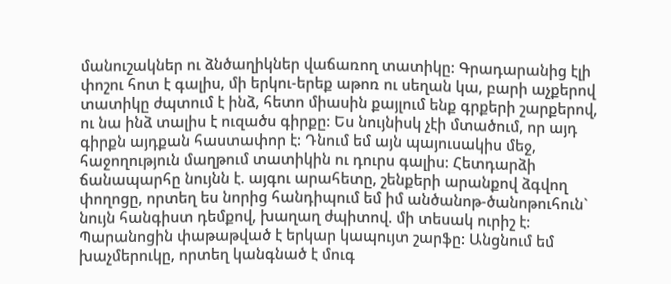մանուշակներ ու ձնծաղիկներ վաճառող տատիկը: Գրադարանից էլի փոշու հոտ է գալիս, մի երկու-երեք աթոռ ու սեղան կա, բարի աչքերով տատիկը ժպտում է ինձ, հետո միասին քայլում ենք գրքերի շարքերով, ու նա ինձ տալիս է ուզածս գիրքը: Ես նույնիսկ չէի մտածում, որ այդ գիրքն այդքան հաստափոր է: Դնում եմ այն պայուսակիս մեջ, հաջողություն մաղթում տատիկին ու դուրս գալիս: Հետդարձի ճանապարհը նույնն է. այգու արահետը, շենքերի արանքով ձգվող փողոցը, որտեղ ես նորից հանդիպում եմ իմ անծանոթ-ծանոթուհուն` նույն հանգիստ դեմքով, խաղաղ ժպիտով. մի տեսակ ուրիշ է: Պարանոցին փաթաթված է երկար կապույտ շարֆը: Անցնում եմ խաչմերուկը, որտեղ կանգնած է մուգ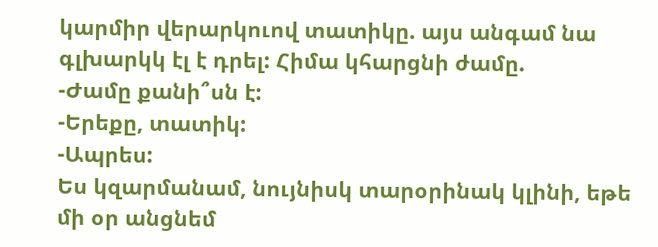կարմիր վերարկուով տատիկը. այս անգամ նա գլխարկկ էլ է դրել: Հիմա կհարցնի ժամը.
-Ժամը քանի՞սն է:
-Երեքը, տատիկ:
-Ապրես:
Ես կզարմանամ, նույնիսկ տարօրինակ կլինի, եթե մի օր անցնեմ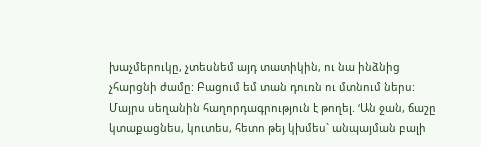խաչմերուկը, չտեսնեմ այդ տատիկին, ու նա ինձնից չհարցնի ժամը: Բացում եմ տան դուռն ու մտնում ներս: Մայրս սեղանին հաղորդագրություն է թողել. ‘Ան ջան, ճաշը կտաքացնես, կուտես, հետո թեյ կխմես` անպայման բալի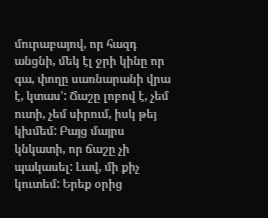մուրաբայով, որ հազդ անցնի, մեկ էլ ջրի կինը որ գա, փողը սառնարանի վրա է, կտաս’: Ճաշը լոբով է, չեմ ուտի, չեմ սիրում, իսկ թեյ կխմեմ: Բայց մայրս կնկատի, որ ճաշը չի պակասել: Լավ, մի քիչ կուտեմ: Երեք օրից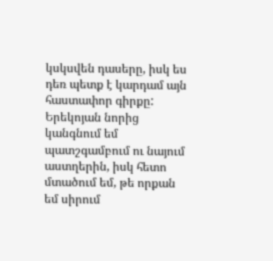կսկսվեն դասերը, իսկ ես դեռ պետք է կարդամ այն հաստափոր գիրքը: Երեկոյան նորից կանգնում եմ պատշգամբում ու նայում աստղերին, իսկ հետո մտածում եմ, թե որքան եմ սիրում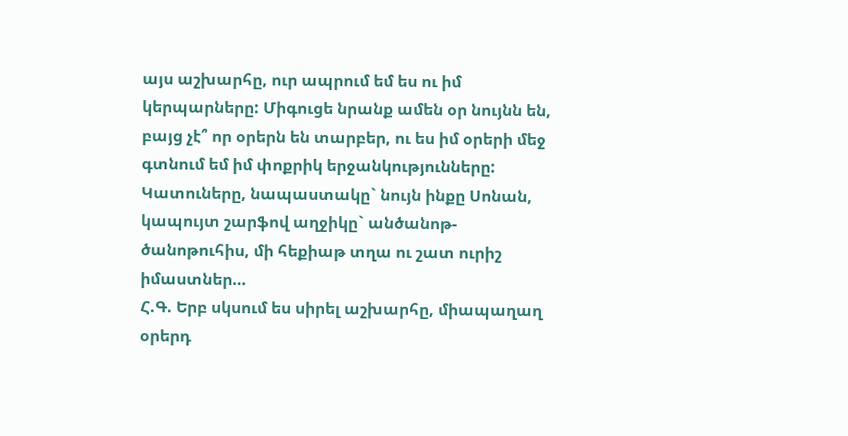այս աշխարհը, ուր ապրում եմ ես ու իմ կերպարները: Միգուցե նրանք ամեն օր նույնն են, բայց չէ՞ որ օրերն են տարբեր, ու ես իմ օրերի մեջ գտնում եմ իմ փոքրիկ երջանկությունները: Կատուները, նապաստակը` նույն ինքը Սոնան, կապույտ շարֆով աղջիկը` անծանոթ-ծանոթուհիս, մի հեքիաթ տղա ու շատ ուրիշ իմաստներ…
Հ.Գ. Երբ սկսում ես սիրել աշխարհը, միապաղաղ օրերդ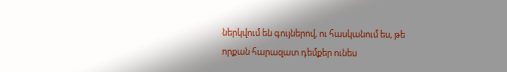ներկվում են գույներով, ու հասկանում ես, թե որքան հարազատ դեմքեր ունես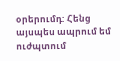օրերումդ: Հենց այսպես ապրում եմ ուժպտում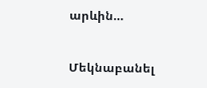արևին…


Մեկնաբանել